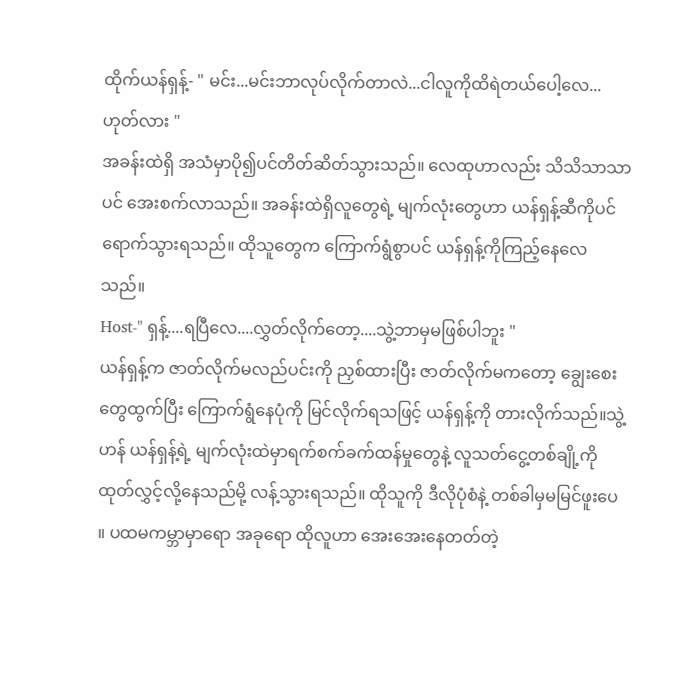ထိုက်ယန်ရှန့်- " မင်း...မင်းဘာလုပ်လိုက်တာလဲ...ငါလူကိုထိရဲတယ်ပေါ့လေ...ဟုတ်လား "
အခန်းထဲရှိ အသံမှာပို၍ပင်တိတ်ဆိတ်သွားသည်။ လေထုဟာလည်း သိသိသာသာပင် အေးစက်လာသည်။ အခန်းထဲရှိလူတွေရဲ့ မျက်လုံးတွေဟာ ယန်ရှန့်ဆီကိုပင်ရောက်သွားရသည်။ ထိုသူတွေက ကြောက်ရွံစွာပင် ယန်ရှန့်ကိုကြည့်နေလေသည်။
Host-" ရှန့်....ရပြီလေ....လွှတ်လိုက်တော့....သွဲ့ဘာမှမဖြစ်ပါဘူး "
ယန်ရှန့်က ဇာတ်လိုက်မလည်ပင်းကို ညှစ်ထားပြီး ဇာတ်လိုက်မကတော့ ချွေးစေးတွေထွက်ပြီး ကြောက်ရွံနေပုံကို မြင်လိုက်ရသဖြင့် ယန်ရှန့်ကို တားလိုက်သည်။သွဲ့ဟန် ယန်ရှန့်ရဲ့ မျက်လုံးထဲမှာရက်စက်ခက်ထန်မှုတွေနဲ့ လူသတ်ငွေ့တစ်ချို့ကိုထုတ်လွှင့်လို့နေသည်မို့ လန့်သွားရသည်။ ထိုသူကို ဒီလိုပုံစံနဲ့ တစ်ခါမှမမြင်ဖူးပေ ။ ပထမကမ္ဘာမှာရော အခုရော ထိုလူဟာ အေးအေးနေတတ်တဲ့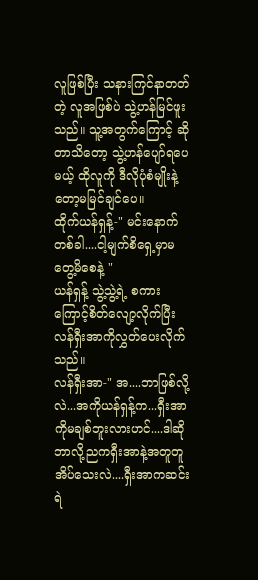လူဖြစ်ပြီး သနားကြင်နာတတ်တဲ့ လူအဖြစ်ပဲ သွဲ့ဟန်မြင်ဖူးသည်။ သူ့အတွက်ကြောင့် ဆိုတာသိတော့ သွဲ့ဟန်ပျော်ရပေမယ့် ထိုလူကို ဒီလိုပုံစံမျိုးနဲ့တော့မမြင်ချင်ပေ။
ထိုက်ယန်ရှန့်-" မင်းနောက်တစ်ခါ....ငါ့မျက်စိရှေ့မှာမတွေ့မိစေနဲ့ "
ယန်ရှန့် သွဲ့သွဲ့ရဲ့ စကားကြောင့်စိတ်လျော့လိုက်ပြီး လန်ရှီးအာကိုလွှတ်ပေးလိုက်သည်။
လန်ရှီးအာ-" အ....ဘာဖြစ်လို့လဲ...အကိုယန်ရှန့်က...ရှီးအာကိုမချစ်ဘူးလားဟင်....ဒါဆိုဘာလို့ညကရှီးအာနဲ့အတူတူအိပ်သေးလဲ....ရှီးအာကဆင်းရဲ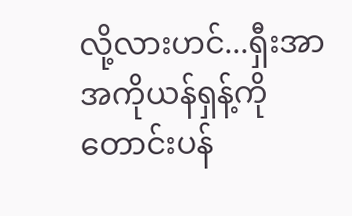လို့လားဟင်...ရှီးအာအကိုယန်ရှန့်ကိုတောင်းပန်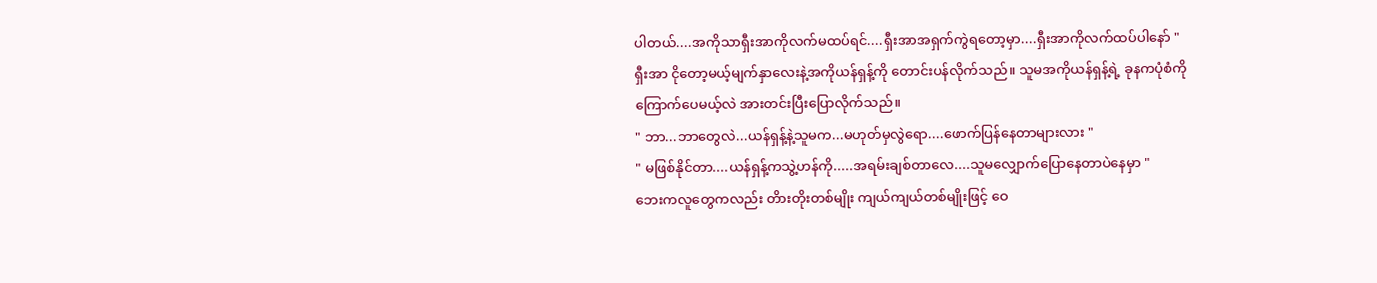ပါတယ်....အကိုသာရှီးအာကိုလက်မထပ်ရင်....ရှီးအာအရှက်ကွဲရတော့မှာ....ရှီးအာကိုလက်ထပ်ပါနော် "
ရှီးအာ ငိုတော့မယ့်မျက်နှာလေးနဲ့အကိုယန်ရှန့်ကို တောင်းပန်လိုက်သည်။ သူမအကိုယန်ရှန့်ရဲ့ ခုနကပုံစံကိုကြောက်ပေမယ့်လဲ အားတင်းပြီးပြောလိုက်သည်။
" ဘာ...ဘာတွေလဲ...ယန်ရှန့်နဲ့သူမက...မဟုတ်မှလွဲရော....ဖောက်ပြန်နေတာများလား "
" မဖြစ်နိုင်တာ....ယန်ရှန့်ကသွဲ့ဟန်ကို.....အရမ်းချစ်တာလေ....သူမလျှောက်ပြောနေတာပဲနေမှာ "
ဘေးကလူတွေကလည်း တိားတိုးတစ်မျိုး ကျယ်ကျယ်တစ်မျိုးဖြင့် ဝေ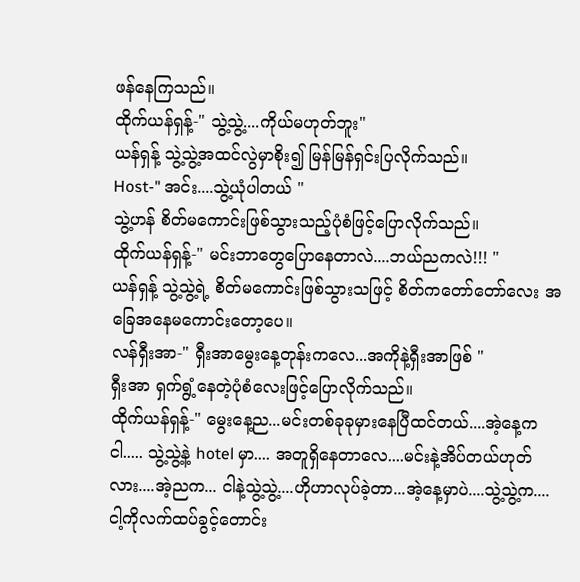ဖန်နေကြသည်။
ထိုက်ယန်ရှန့်-" သွဲ့သွဲ့....ကိုယ်မဟုတ်ဘူး"
ယန်ရှန့် သွဲ့သွဲ့အထင်လွဲမှာစိုး၍ မြန်မြန်ရှင်းပြလိုက်သည်။
Host-" အင်း....သွဲ့ယုံပါတယ် "
သွဲ့ဟန် စိတ်မကောင်းဖြစ်သွားသည့်ပုံစံဖြင့်ပြောလိုက်သည်။
ထိုက်ယန်ရှန့်-" မင်းဘာတွေပြောနေတာလဲ....ဘယ်ညကလဲ!!! "
ယန်ရှန့် သွဲ့သွဲ့ရဲ့ စိတ်မကောင်းဖြစ်သွားသဖြင့် စိတ်ကတော်တော်လေး အခြေအနေမကောင်းတော့ပေ။
လန်ရှီးအာ-" ရှီးအာမွေးနေ့တုန်းကလေ...အကိုနဲ့ရှီးအာဖြစ် "
ရှီးအာ ရှက်ရွံ့နေတဲ့ပုံစံလေးဖြင့်ပြောလိုက်သည်။
ထိုက်ယန်ရှန့်-" မွေးနေ့ည...မင်းတစ်ခုခုမှားနေပြီထင်တယ်....အဲ့နေ့ကငါ..... သွဲ့သွဲ့နဲ့ hotel မှာ.... အတူရှိနေတာလေ....မင်းနဲ့အိပ်တယ်ဟုတ်လား....အဲ့ညက... ငါနဲ့သွဲ့သွဲ့....ဟိုဟာလုပ်ခဲ့တာ...အဲ့နေ့မှာပဲ....သွဲ့သွဲ့က....ငါ့ကိုလက်ထပ်ခွင့်တောင်း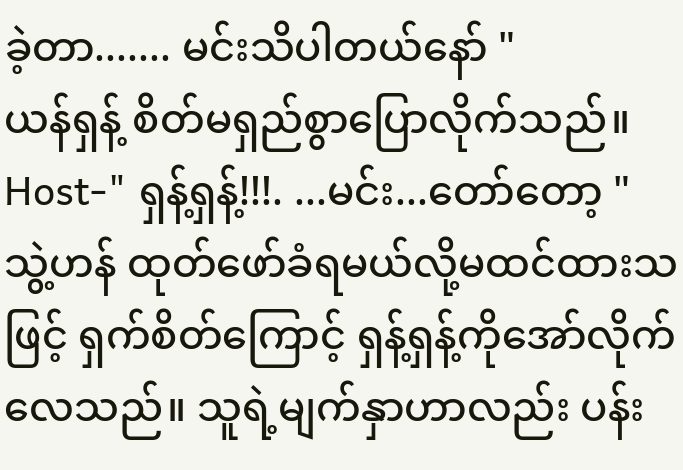ခဲ့တာ....... မင်းသိပါတယ်နော် "
ယန်ရှန့် စိတ်မရှည်စွာပြောလိုက်သည်။
Host-" ရှန့်ရှန့်!!!. ...မင်း...တော်တော့ "
သွဲ့ဟန် ထုတ်ဖော်ခံရမယ်လို့မထင်ထားသဖြင့် ရှက်စိတ်ကြောင့် ရှန့်ရှန့်ကိုအော်လိုက်လေသည်။ သူရဲ့မျက်နှာဟာလည်း ပန်း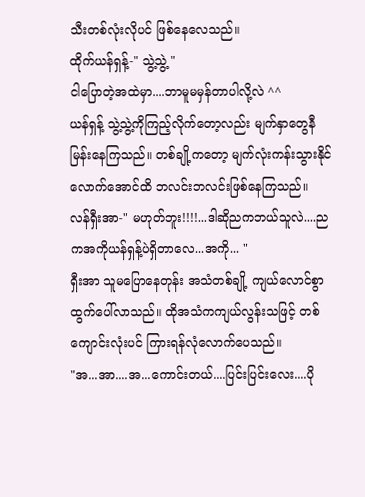သီးတစ်လုံးလိုပင် ဖြစ်နေလေသည်။
ထိုက်ယန်ရှန့်-" သွဲ့သွဲ့ "
ငါပြောတဲ့အထဲမှာ....ဘာမူမမှန်တာပါလို့လဲ ^^
ယန်ရှန့် သွဲ့သွဲ့ကိုကြည့်လိုက်တော့လည်း မျက်နှာတွေနီမြန်းနေကြသည်။ တစ်ချို့ကတော့ မျက်လုံးကန်းသွားနိုင်လောက်အောင်ထိ ဘလင်းဘလင်းဖြစ်နေကြသည်။
လန်ရှီးအာ-" မဟုတ်ဘူး!!!!...ဒါဆိုညကဘယ်သူလဲ....ညကအကိုယန်ရှန့်ပဲရှိတာလေ...အကို... "
ရှီးအာ သူမပြောနေတုန်း အသံတစ်ချို့ ကျယ်လောင်စွာထွက်ပေါ်လာသည်။ ထိုအသံကကျယ်လွန်းသဖြင့် တစ်ကျောင်းလုံးပင် ကြားရန်လုံလောက်ပေသည်။
"အ...အာ....အ...ကောင်းတယ်....ပြင်းပြင်းလေး....ပို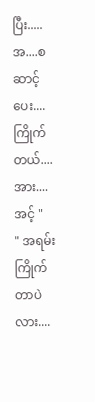ပြီး.....အ....စဆာင့်ပေး....ကြိုက်တယ်....အား....အင့် "
" အရမ်းကြိုက်တာပဲလား....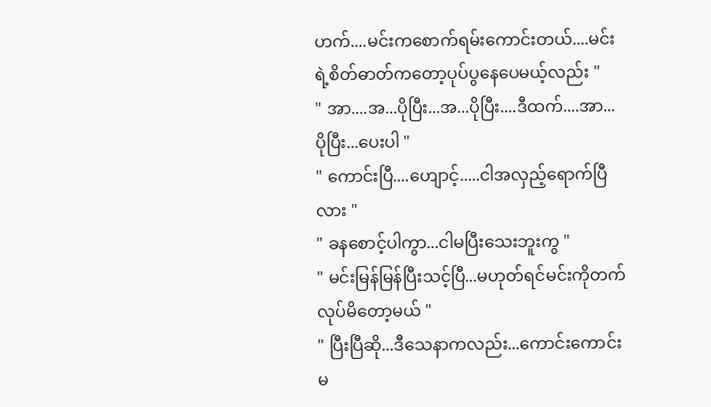ဟက်....မင်းကစောက်ရမ်းကောင်းတယ်....မင်းရဲ့စိတ်ဓာတ်ကတော့ပုပ်ပွနေပေမယ့်လည်း "
" အာ....အ...ပိုပြီး...အ...ပိုပြီး....ဒီထက်....အာ...ပိုပြီး...ပေးပါ "
" ကောင်းပြီ....ဟျောင့်.....ငါအလှည့်ရောက်ပြီလား "
" ခနစောင့်ပါကွာ...ငါမပြီးသေးဘူးကွ "
" မင်းမြန်မြန်ပြီးသင့်ပြီ...မဟုတ်ရင်မင်းကိုတက်လုပ်မိတော့မယ် "
" ပြီးပြီဆို...ဒီသေနာကလည်း...ကောင်းကောင်းမ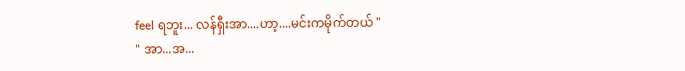feel ရဘူး... လန်ရှီးအာ....ဟာ့....မင်းကမိုက်တယ် "
" အာ...အ...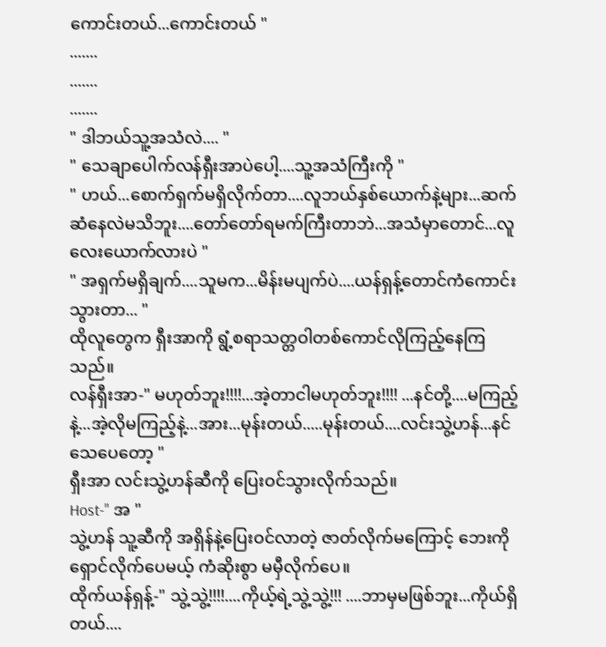ကောင်းတယ်...ကောင်းတယ် "
.......
.......
.......
" ဒါဘယ်သူ့အသံလဲ.... "
" သေချာပေါက်လန်ရှီးအာပဲပေါ့....သူ့အသံကြီးကို "
" ဟယ်...စောက်ရှက်မရှိလိုက်တာ....လူဘယ်နှစ်ယောက်နဲ့များ...ဆက်ဆံနေလဲမသိဘူး....တော်တော်ရမက်ကြီးတာဘဲ...အသံမှာတောင်...လူလေးယောက်လားပဲ "
" အရှက်မရှိချက်....သူမက...မိန်းမပျက်ပဲ....ယန်ရှန့်တောင်ကံကောင်းသွားတာ... "
ထိုလူတွေက ရှီးအာကို ရွံ့စရာသတ္တဝါတစ်ကောင်လိုကြည့်နေကြသည်။
လန်ရှီးအာ-" မဟုတ်ဘူး!!!!...အဲ့တာငါမဟုတ်ဘူး!!!! ...နင်တို့....မကြည့်နဲ့...အဲ့လိုမကြည့်နဲ့...အား...မုန်းတယ်.....မုန်းတယ်....လင်းသွဲ့ဟန်...နင်သေပေတော့ "
ရှီးအာ လင်းသွဲ့ဟန်ဆီကို ပြေးဝင်သွားလိုက်သည်။
Host-" အ "
သွဲ့ဟန် သူ့ဆီကို အရှိန်နဲ့ပြေးဝင်လာတဲ့ ဇာတ်လိုက်မကြောင့် ဘေးကိုရှောင်လိုက်ပေမယ့် ကံဆိုးစွာ မမှီလိုက်ပေ။
ထိုက်ယန်ရှန့်-" သွဲ့သွဲ့!!!!....ကိုယ့်ရဲ့သွဲ့သွဲ့!!! ....ဘာမှမဖြစ်ဘူး...ကိုယ်ရှိတယ်....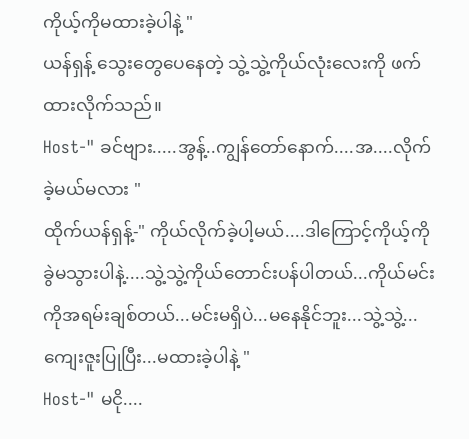ကိုယ့်ကိုမထားခဲ့ပါနဲ့ "
ယန်ရှန့် သွေးတွေပေနေတဲ့ သွဲ့သွဲ့ကိုယ်လုံးလေးကို ဖက်ထားလိုက်သည်။
Host-" ခင်ဗျား.....အွန့်..ကျွန်တော်နောက်....အ....လိုက်ခဲ့မယ်မလား "
ထိုက်ယန်ရှန့်-" ကိုယ်လိုက်ခဲ့ပါ့မယ်....ဒါကြောင့်ကိုယ့်ကိုခွဲမသွားပါနဲ့....သွဲ့သွဲ့ကိုယ်တောင်းပန်ပါတယ်...ကိုယ်မင်းကိုအရမ်းချစ်တယ်...မင်းမရှိပဲ...မနေနိုင်ဘူး...သွဲ့သွဲ့...ကျေးဇူးပြုပြီး...မထားခဲ့ပါနဲ့ "
Host-" မငို....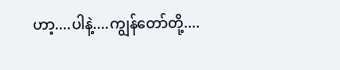ဟာ့....ပါနဲ့....ကျွန်တော်တို့....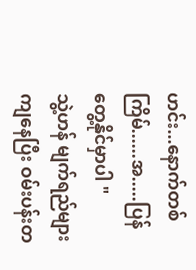ဟင်း...နောက်တစ်ကြိမ်......အ.....ပြန်တွေ့နိုင်မှာပါ "
သွဲ့ဟန် မျက်ရည်များကျနေပြီး ဝမ်းပန်းတ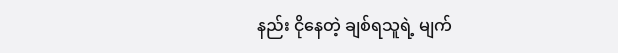နည်း ငိုနေတဲ့ ချစ်ရသူရဲ့ မျက်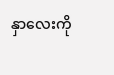နှာလေးကို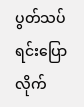ပွတ်သပ်ရင်းပြောလိုက်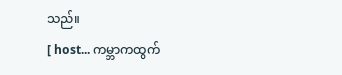သည်။
[ host... ကမ္ဘာကထွက်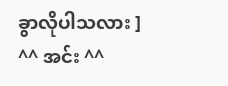ခွာလိုပါသလား ]
^^ အင်း ^^